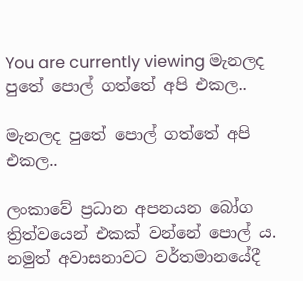You are currently viewing මැනලද පුතේ පොල් ගත්තේ අපි එකල..

මැනලද පුතේ පොල් ගත්තේ අපි එකල..

ලංකාවේ ප්‍රධාන අපනයන බෝග ත්‍රිත්වයෙන් එකක් වන්නේ පොල් ය. නමුත් අවාසනාවට වර්තමානයේදී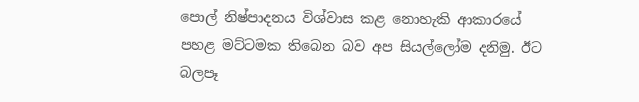පොල් නිෂ්පාදනය විශ්වාස කළ නොහැකි ආකාරයේ පහළ මට්ටමක තිබෙන බව අප සියල්ලෝම දනිමු. ඊට බලපෑ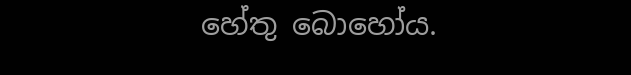හේතු බොහෝය.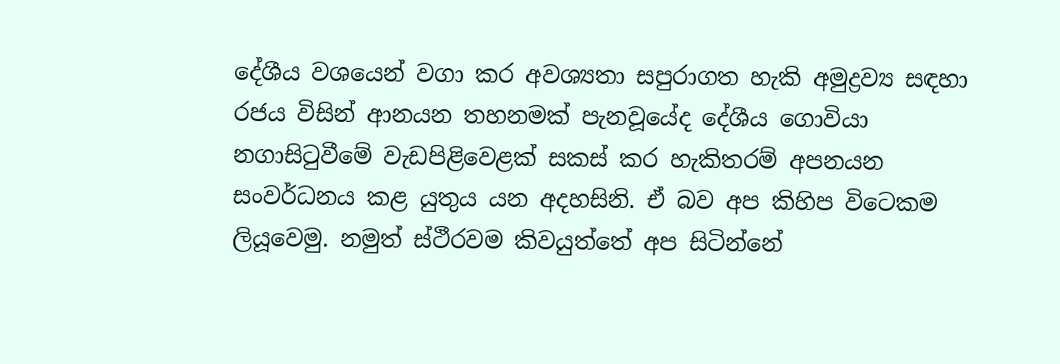දේශීය වශයෙන් වගා කර අවශ්‍යතා සපුරාගත හැකි අමුද්‍රව්‍ය සඳහා රජය විසින් ආනයන තහනමක් පැනවූයේද දේශීය ගොවියා නගාසිටුවීමේ වැඩපිළිවෙළක් සකස් කර හැකිතරම් අපනයන සංවර්ධනය කළ යුතුය යන අදහසිනි. ඒ බව අප කිහිප විටෙකම ලියූවෙමු. නමුත් ස්ථීරවම කිවයුත්තේ අප සිටින්නේ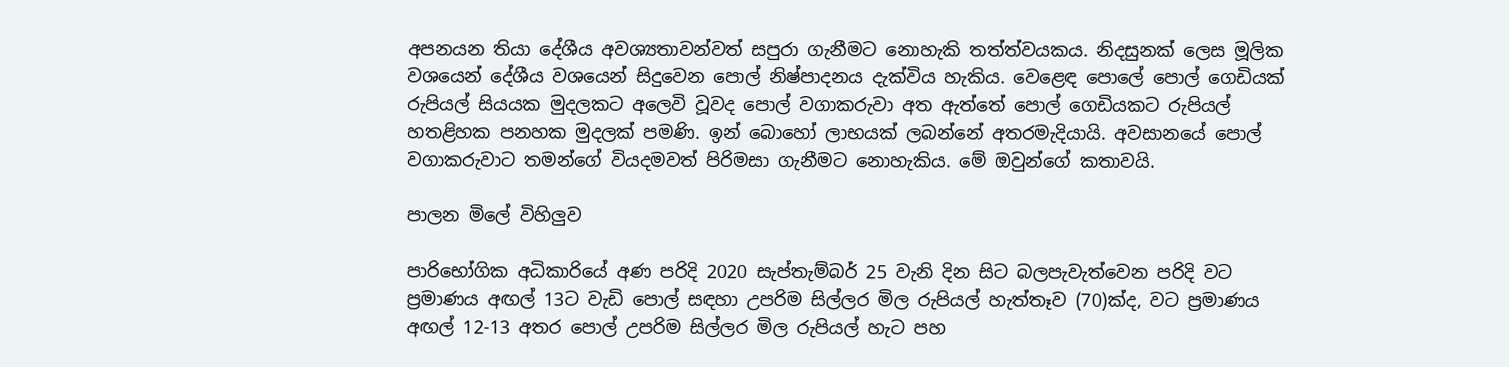අපනයන තියා දේශීය අවශ්‍යතාවන්වත් සපුරා ගැනීමට නොහැකි තත්ත්වයකය. නිදසුනක් ලෙස මූලික වශයෙන් දේශීය වශයෙන් සිදුවෙන පොල් නිෂ්පාදනය දැක්විය හැකිය. වෙළෙඳ පොලේ පොල් ගෙඩියක් රුපියල් සියයක මුදලකට අලෙවි වූවද පොල් වගාකරුවා අත ඇත්තේ පොල් ගෙඩියකට රුපියල් හතළිහක පනහක මුදලක් පමණි. ඉන් බොහෝ ලාභයක් ලබන්නේ අතරමැදියායි. අවසානයේ පොල් වගාකරුවාට තමන්ගේ වියදමවත් පිරිමසා ගැනීමට නොහැකිය. මේ ඔවුන්ගේ කතාවයි.

පාලන මිලේ විහිලුව

පාරිභෝගික අධිකාරියේ අණ පරිදි 2020 සැප්තැම්බර් 25 වැනි දින සිට බලපැවැත්වෙන පරිදි වට ප්‍රමාණය අඟල් 13ට වැඩි පොල් සඳහා උපරිම සිල්ලර මිල රුපියල් හැත්තෑව (70)ක්ද, වට ප්‍රමාණය අඟල් 12-13 අතර පොල් උපරිම සිල්ලර මිල රුපියල් හැට පහ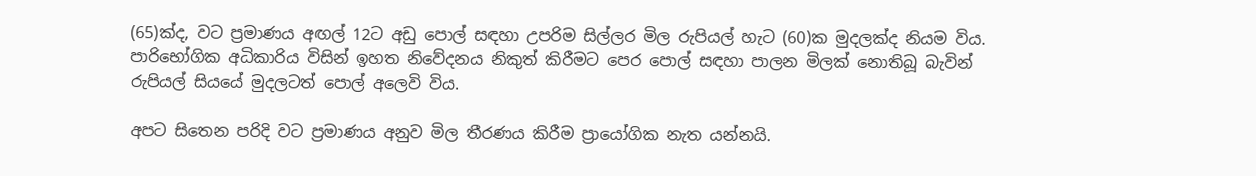(65)ක්ද, වට ප්‍රමාණය අඟල් 12ට අඩු පොල් සඳහා උපරිම සිල්ලර මිල රුපියල් හැට (60)ක මුදලක්ද නියම විය. පාරිභෝගික අධිකාරිය විසින් ඉහත නිවේදනය නිකුත් කිරීමට පෙර පොල් සඳහා පාලන මිලක් නොතිබූ බැවින් රුපියල් සියයේ මුදලටත් පොල් අලෙවි විය.

අපට සිතෙන පරිදි වට ප්‍රමාණය අනුව මිල තීරණය කිරීම ප්‍රායෝගික නැත යන්නයි.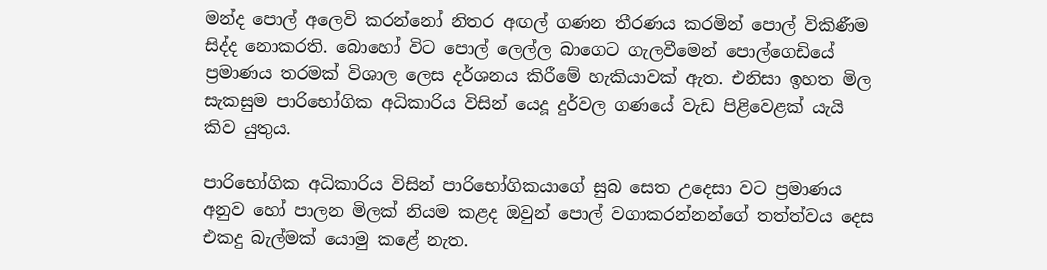මන්ද පොල් අලෙවි කරන්නෝ නිතර අඟල් ගණන තීරණය කරමින් පොල් විකිණීම සිද්ද නොකරති. බොහෝ විට පොල් ලෙල්ල බාගෙට ගැලවීමෙන් පොල්ගෙඩියේ ප්‍රමාණය තරමක් විශාල ලෙස දර්ශනය කිරීමේ හැකියාවක් ඇත. එනිසා ඉහත මිල සැකසුම පාරිභෝගික අධිකාරිය විසින් යෙදූ දුර්වල ගණයේ වැඩ පිළිවෙළක් යැයි කිව යුතුය.

පාරිභෝගික අධිකාරිය විසින් පාරිභෝගිකයාගේ සුබ සෙත උදෙසා වට ප්‍රමාණය අනුව හෝ පාලන මිලක් නියම කළද ඔවුන් පොල් වගාකරන්නන්ගේ තත්ත්වය දෙස එකදු බැල්මක් යොමු කළේ නැත.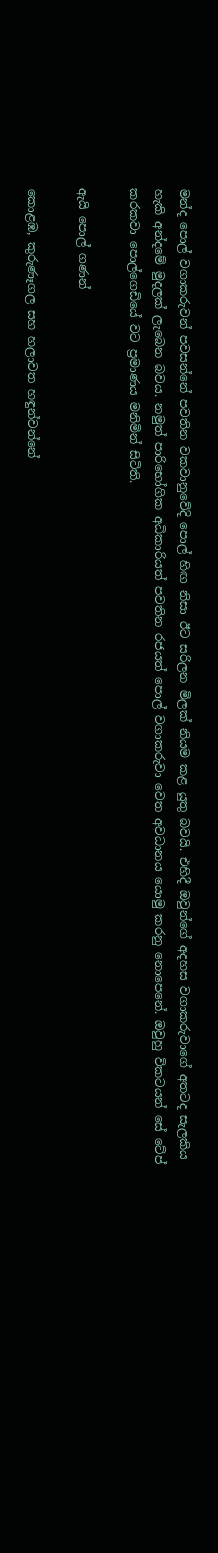මන්ද පොල් වගාකරුවන් පවසන්නේ පවතින වකවානුවේදි පොල් හිඟ නිසා ඊට සරිලන මිලක් නියම කළ යුතු බවයි. එහිදී ඔවුන්ගේ අදහස වගාකරුවාගේ අතටද සැලකිය හැකි අන්දමේ මුදලක් ලැබෙන බවය. නමුත් පාරිභෝගික අධිකාරියත් පවතින රජයත් පොල් වගාකරුවා වෙත අවධානය යොමු කරනු නොපෙනේ. ඔවුහු විකටයන් සේ ටේප් කරකවා පොල්ගෙඩියේ වට ප්‍රමාණය මනිමින් සිටිති.

ඇයි පොල් ගණන්

කොළඹ, කුරුණෑගල සහ හලාවත හඳුන්වන්නේ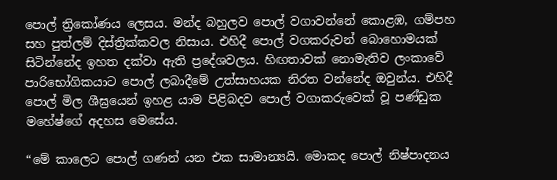පොල් ත්‍රිකෝණය ලෙසය. මන්ද බහුලව පොල් වගාවන්නේ කොළඹ, ගම්පහ සහ පුත්ලම් දිස්ත්‍රික්කවල නිසාය. එහිදී පොල් වගකරුවන් බොහොමයක් සිටින්නේද ඉහත දක්වා ඇති ප්‍රදේශවලය. හිඟතාවක් නොමැතිව ලංකාවේ පාරිභෝගිකයාට පොල් ලබාදීමේ උත්සාහයක නිරත වන්නේද ඔවුන්ය. එහිදී පොල් මිල ශීඝ්‍රයෙන් ඉහළ යාම පිළිබදව පොල් වගාකරුවෙක් වූ පණ්ඩුක මහේෂ්ගේ අදහස මෙසේය.

“මේ කාලෙට පොල් ගණන් යන එක සාමාන්‍යයි. මොකද පොල් නිෂ්පාදනය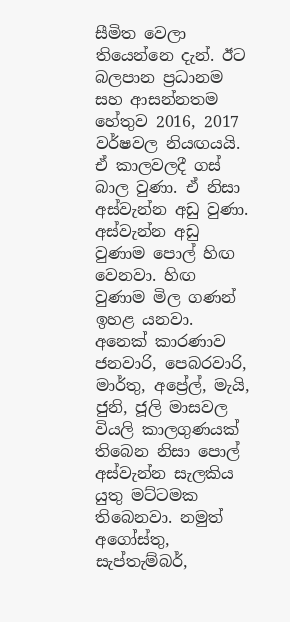සීමිත වෙලා තියෙන්නෙ දැන්. ඊට බලපාන ප්‍රධානම සහ ආසන්නතම හේතුව 2016, 2017 වර්ෂවල නියඟයයි. ඒ කාලවලදී ගස් බාල වුණා. ඒ නිසා අස්වැන්න අඩු වුණා. අස්වැන්න අඩු වුණාම පොල් හිඟ වෙනවා. හිඟ වුණාම මිල ගණන් ඉහළ යනවා. අනෙක් කාරණාව ජනවාරි, පෙබරවාරි, මාර්තු, අප්‍රේල්, මැයි, ජුනි, ජූලි මාසවල වියලි කාලගුණයක් තිබෙන නිසා පොල් අස්වැන්න සැලකිය යුතු මට්ටමක තිබෙනවා. නමුත් අගෝස්තු, සැප්තැම්බර්,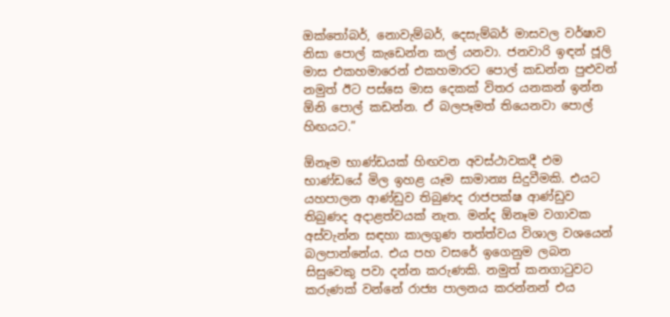ඔක්තෝබර්, නොවැම්බර්, දෙසැම්බර් මාසවල වර්ෂාව නිසා පොල් කැඩෙන්න කල් යනවා. ජනවාරි ඉඳන් ජූලි මාස එකහමාරෙන් එකහමාරට පොල් කඩන්න පුළුවන් නමුත් ඊට පස්සෙ මාස දෙකක් විතර යනකන් ඉන්න ඕනි පොල් කඩන්න. ඒ බලපෑමත් තියෙනවා පොල් හිඟයට.”

ඕනෑම භාණ්ඩයක් හිඟවන අවස්ථාවකදී එම භාණ්ඩයේ මිල ඉහළ යෑම සාමාන්‍ය සිදුවීමකි. එයට යහපාලන ආණ්ඩුව තිබුණද රාජපක්ෂ ආණ්ඩුව තිබුණද අදාළත්වයක් නැත. මන්ද ඕනෑම වගාවක අස්වැන්න සඳහා කාලගුණ තත්ත්වය විශාල වශයෙන් බලපාන්නේය. එය පහ වසරේ ඉගෙනුම ලබන සිසුවෙකු පවා දන්න කරුණකි. නමුත් කනගාටුවට කරුණක් වන්නේ රාජ්‍ය පාලනය කරන්නන් එය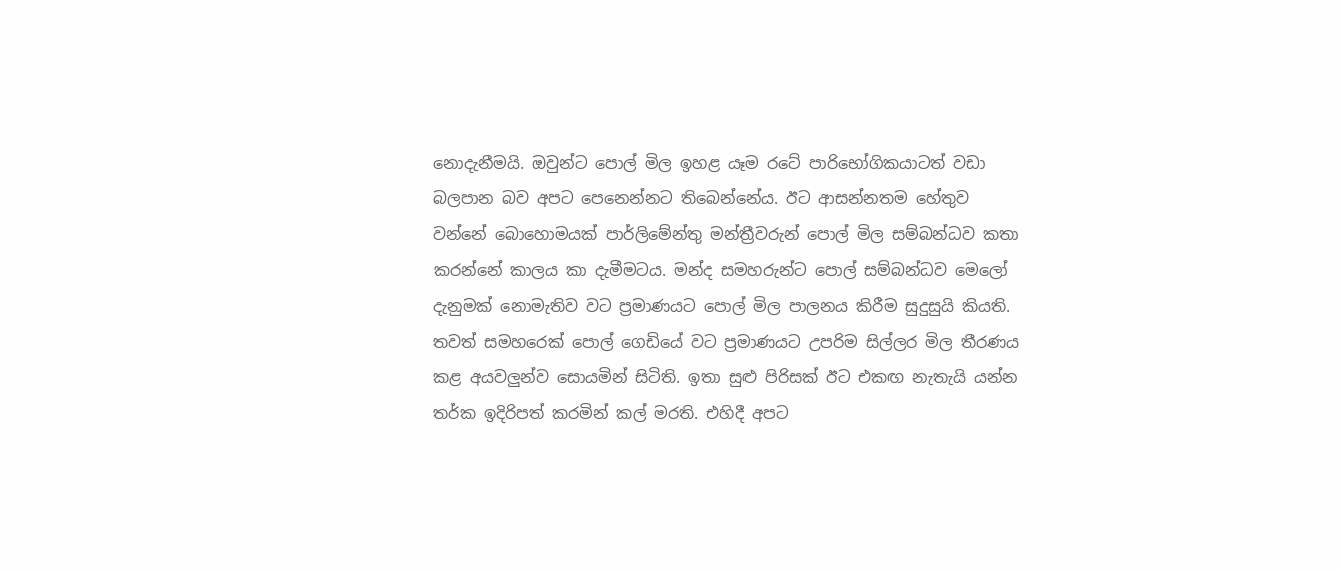නොදැනීමයි. ඔවුන්ට පොල් මිල ඉහළ යෑම රටේ පාරිභෝගිකයාටත් වඩා බලපාන බව අපට පෙනෙන්නට තිබෙන්නේය. ඊට ආසන්නතම හේතුව වන්නේ බොහොමයක් පාර්ලිමේන්තු මන්ත්‍රීවරුන් පොල් මිල සම්බන්ධව කතා කරන්නේ කාලය කා දැමීමටය. මන්ද සමහරුන්ට පොල් සම්බන්ධව මෙලෝ දැනුමක් නොමැතිව වට ප්‍රමාණයට පොල් මිල පාලනය කිරීම සුදුසුයි කියති. තවත් සමහරෙක් පොල් ගෙඩියේ වට ප්‍රමාණයට උපරිම සිල්ලර මිල තීරණය කළ අයවලුන්ව සොයමින් සිටිති. ඉතා සුළු පිරිසක් ඊට එකඟ නැතැයි යන්න තර්ක ඉදිරිපත් කරමින් කල් මරති. එහිදී අපට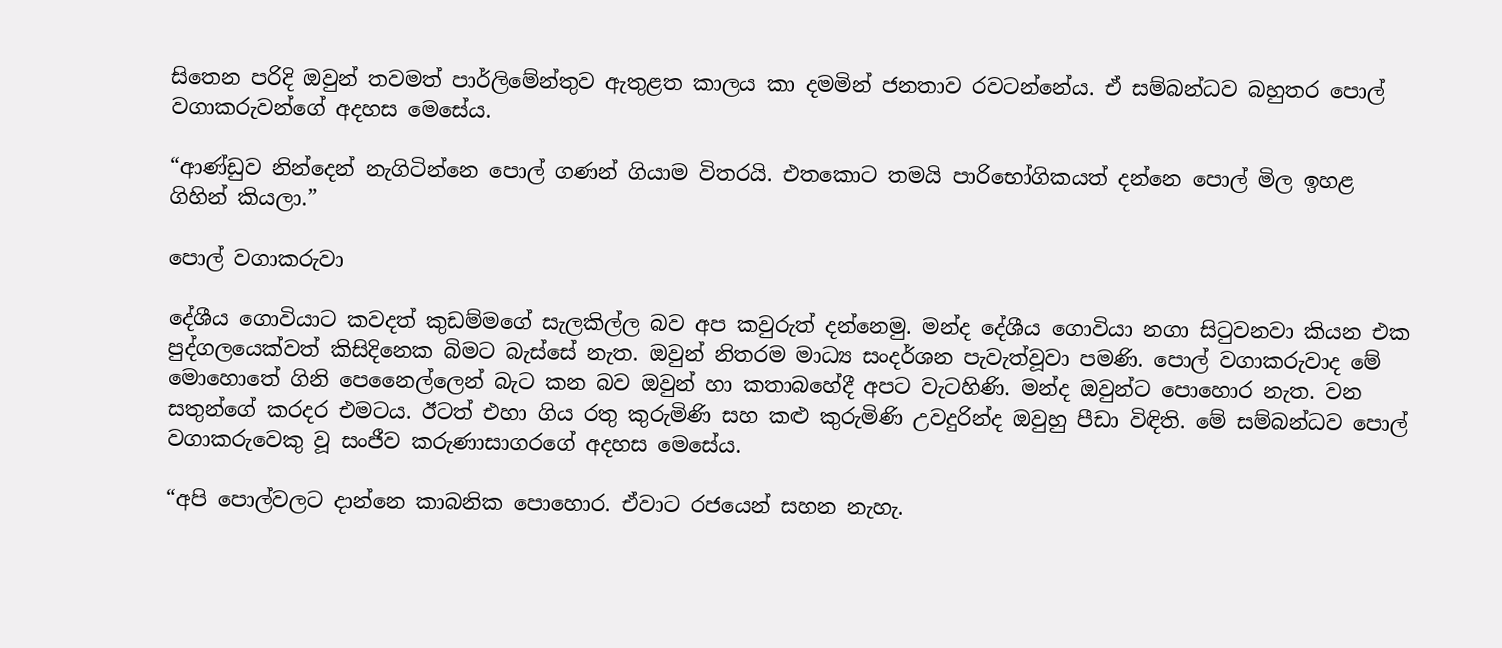සිතෙන පරිදි ඔවුන් තවමත් පාර්ලිමේන්තුව ඇතුළත කාලය කා දමමින් ජනතාව රවටන්නේය. ඒ සම්බන්ධව බහුතර පොල් වගාකරුවන්ගේ අදහස මෙසේය.

“ආණ්ඩුව නින්දෙන් නැගිටින්නෙ පොල් ගණන් ගියාම විතරයි. එතකොට තමයි පාරිභෝගිකයත් දන්නෙ පොල් මිල ඉහළ ගිහින් කියලා.”

පොල් වගාකරුවා

දේශීය ගොවියාට කවදත් කුඩම්මගේ සැලකිල්ල බව අප කවුරුත් දන්නෙමු. මන්ද දේශීය ගොවියා නගා සිටුවනවා කියන එක පුද්ගලයෙක්වත් කිසිදිනෙක බිමට බැස්සේ නැත. ඔවුන් නිතරම මාධ්‍ය සංදර්ශන පැවැත්වූවා පමණි. පොල් වගාකරුවාද මේ මොහොතේ ගිනි පෙනෛල්ලෙන් බැට කන බව ඔවුන් හා කතාබහේදී අපට වැටහිණි. මන්ද ඔවුන්ට පොහොර නැත. වන සතුන්ගේ කරදර එමටය. ඊටත් එහා ගිය රතු කුරුමිණි සහ කළු කුරුමිණි උවදුරින්ද ඔවුහු පීඩා විඳිති. මේ සම්බන්ධව පොල් වගාකරුවෙකු වූ සංජීව කරුණාසාගරගේ අදහස මෙසේය.

“අපි පොල්වලට දාන්නෙ කාබනික පොහොර. ඒවාට රජයෙන් සහන නැහැ.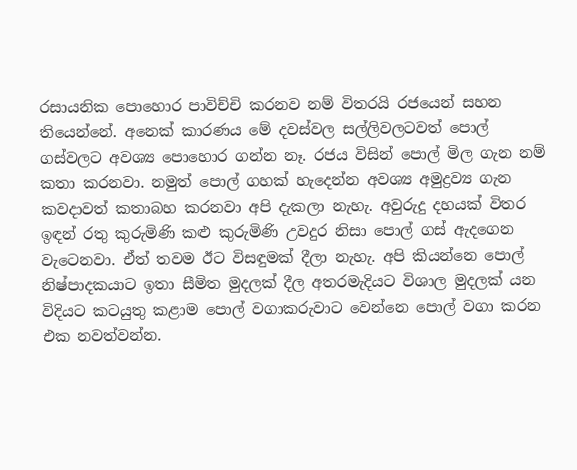රසායනික පොහොර පාවිච්චි කරනව නම් විතරයි රජයෙන් සහන තියෙන්නේ. අනෙක් කාරණය මේ දවස්වල සල්ලිවලටවත් පොල් ගස්වලට අවශ්‍ය පොහොර ගන්න නෑ. රජය විසින් පොල් මිල ගැන නම් කතා කරනවා. නමුත් පොල් ගහක් හැදෙන්න අවශ්‍ය අමුද්‍රව්‍ය ගැන කවදාවත් කතාබහ කරනවා අපි දැකලා නැහැ. අවුරුදු දහයක් විතර ඉඳන් රතු කුරුමිණි කළු කුරුමිණි උවදුර නිසා පොල් ගස් ඇදගෙන වැටෙනවා. ඒත් තවම ඊට විසඳුමක් දීලා නැහැ. අපි කියන්නෙ පොල් නිෂ්පාදකයාට ඉතා සීමිත මුදලක් දීල අතරමැදියට විශාල මුදලක් යන විදියට කටයුතු කළාම පොල් වගාකරුවාට වෙන්නෙ පොල් වගා කරන එක නවත්වන්න.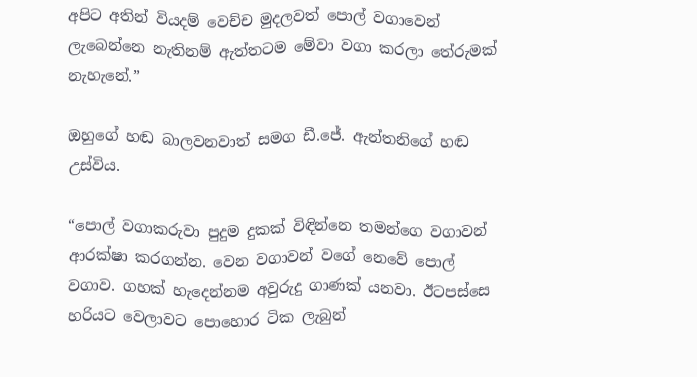අපිට අතින් වියදම් වෙච්ච මුදලවත් පොල් වගාවෙන් ලැබෙන්නෙ නැතිනම් ඇත්තටම මේවා වගා කරලා තේරුමක් නැහැනේ.”

ඔහුගේ හඬ බාලවනවාත් සමග ඩී.ජේ. ඇන්තනිගේ හඬ උස්විය.

“පොල් වගාකරුවා පුදුම දුකක් විඳින්නෙ තමන්ගෙ වගාවන් ආරක්ෂා කරගන්න. වෙන වගාවන් වගේ නෙවේ පොල් වගාව. ගහක් හැදෙන්නම අවුරුදු ගාණක් යනවා. ඊටපස්සෙ හරියට වෙලාවට පොහොර ටික ලැබුන්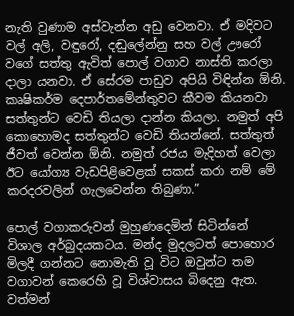නැති වුණාම අස්වැන්න අඩු වෙනවා. ඒ මදිවට වල් අලි, වඳුරෝ, දඬුලේන්නු සහ වල් ඌරෝ වගේ සත්තු ඇවිත් පොල් වගාව නාස්ති කරලා දාලා යනවා. ඒ සේරම පාඩුව අපියි විඳින්න ඕනි. කෘෂිකර්ම දෙපාර්තමේන්තුවට කීවම කියනවා සත්තුන්ට වෙඩි තියලා දාන්න කියලා. නමුත් අපි කොහොමද සත්තුන්ට වෙඩි තියන්නේ. සත්තුත් ජීවත් වෙන්න ඕනි. නමුත් රජය මැදිහත් වෙලා ඊට යෝග්‍ය වැඩපිළිවෙළක් සකස් කරා නම් මේ කරදරවලින් ගැලවෙන්න තිබුණා.”

පොල් වගාකරුවන් මුහුණදෙමින් සිටින්නේ විශාල අර්බුදයකටය. මන්ද මුදලටත් පොහොර මිලදී ගන්නට නොමැති වූ විට ඔවුන්ට තම වගාවන් කෙරෙහි වූ විශ්වාසය බිදෙනු ඇත. වත්මන්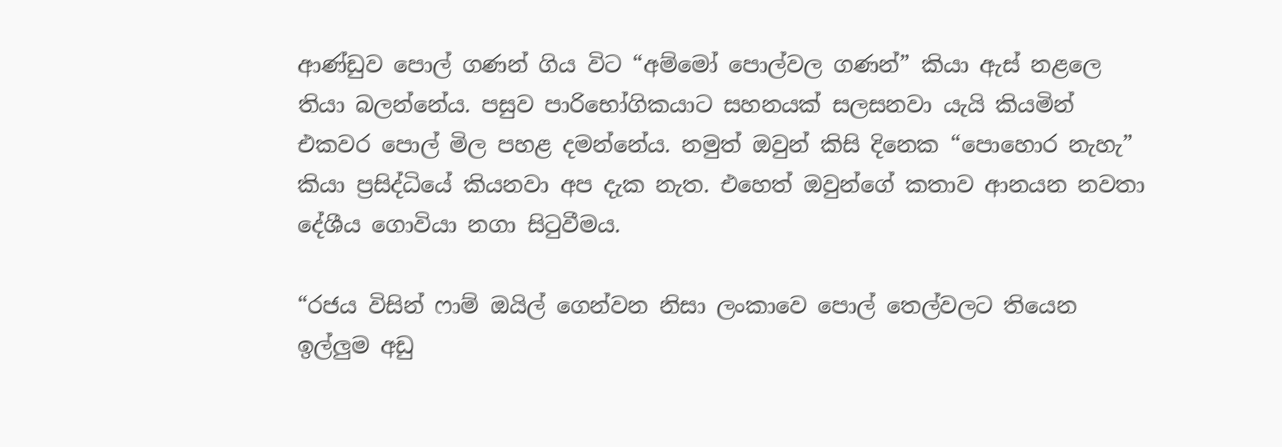ආණ්ඩුව පොල් ගණන් ගිය විට “අම්මෝ පොල්වල ගණන්” කියා ඇස් නළලෙ තියා බලන්නේය. පසුව පාරිභෝගිකයාට සහනයක් සලසනවා යැයි කියමින් එකවර පොල් මිල පහළ දමන්නේය. නමුත් ඔවුන් කිසි දිනෙක “පොහොර නැහැ” කියා ප්‍රසිද්ධියේ කියනවා අප දැක නැත. එහෙත් ඔවුන්ගේ කතාව ආනයන නවතා දේශීය ගොවියා නගා සිටුවීමය.

“රජය විසින් ෆාම් ඔයිල් ගෙන්වන නිසා ලංකාවෙ පොල් තෙල්වලට තියෙන ඉල්ලුම අඩු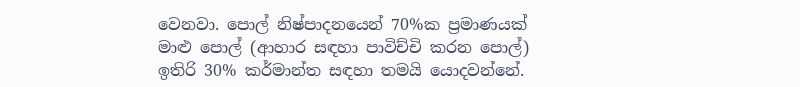වෙනවා. පොල් නිෂ්පාදනයෙන් 70%ක ප්‍රමාණයක් මාළු පොල් (ආහාර සඳහා පාවිච්චි කරන පොල්) ඉතිරි 30% කර්මාන්ත සඳහා තමයි යොදවන්නේ.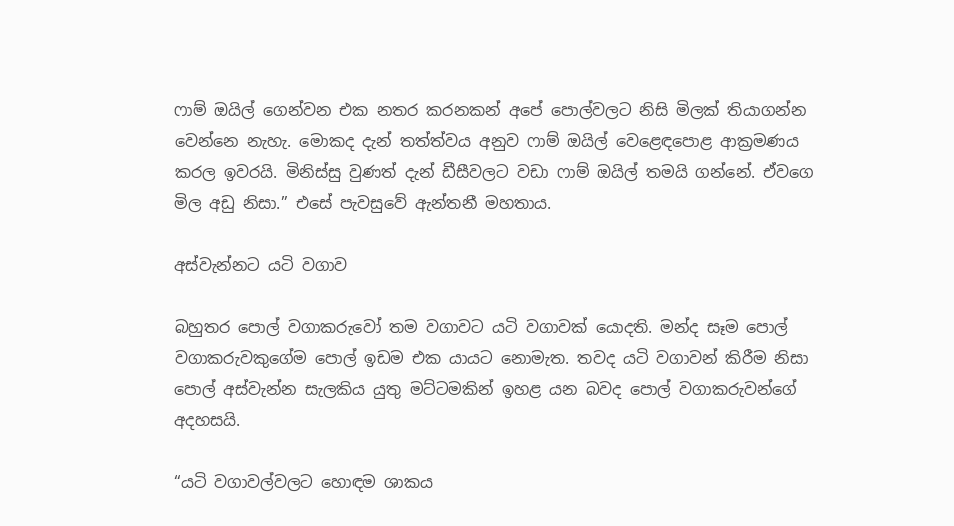ෆාම් ඔයිල් ගෙන්වන එක නතර කරනකන් අපේ පොල්වලට නිසි මිලක් තියාගන්න වෙන්නෙ නැහැ. මොකද දැන් තත්ත්වය අනුව ෆාම් ඔයිල් වෙළෙඳපොළ ආක්‍රමණය කරල ඉවරයි. මිනිස්සු වුණත් දැන් ඩීසීවලට වඩා ෆාම් ඔයිල් තමයි ගන්නේ. ඒවගෙ මිල අඩු නිසා.” එසේ පැවසුවේ ඇන්තනී මහතාය.

අස්වැන්නට යටි වගාව

බහුතර පොල් වගාකරුවෝ තම වගාවට යටි වගාවක් යොදති. මන්ද සෑම පොල් වගාකරුවකුගේම පොල් ඉඩම එක යායට නොමැත. තවද යටි වගාවන් කිරීම නිසා පොල් අස්වැන්න සැලකිය යුතු මට්ටමකින් ඉහළ යන බවද පොල් වගාකරුවන්ගේ අදහසයි.

“යටි වගාවල්වලට හොඳම ශාකය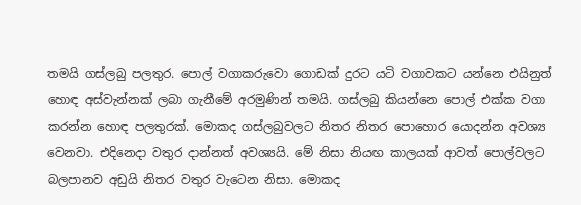තමයි ගස්ලබු පලතුර. පොල් වගාකරුවො ගොඩක් දුරට යටි වගාවකට යන්නෙ එයිනුත් හොඳ අස්වැන්නක් ලබා ගැනීමේ අරමුණින් තමයි. ගස්ලබු කියන්නෙ පොල් එක්ක වගා කරන්න හොඳ පලතුරක්. මොකද ගස්ලබුවලට නිතර නිතර පොහොර යොදන්න අවශ්‍ය වෙනවා. එදිනෙදා වතුර දාන්නත් අවශ්‍යයි. මේ නිසා නියඟ කාලයක් ආවත් පොල්වලට බලපානව අඩුයි නිතර වතුර වැටෙන නිසා. මොකද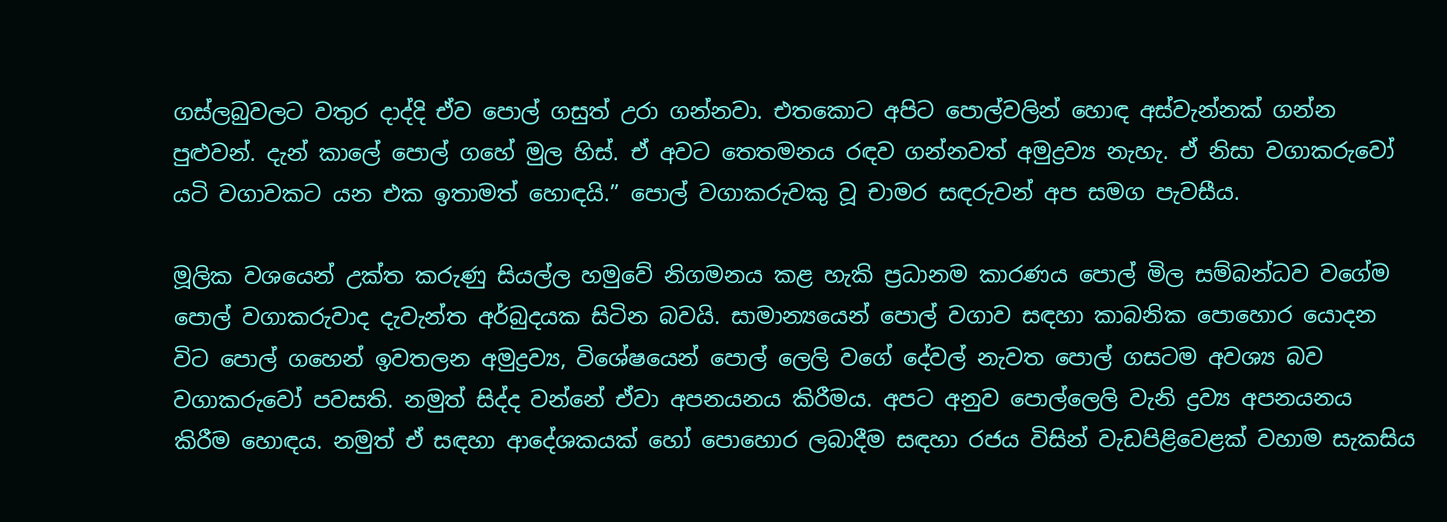ගස්ලබුවලට වතුර දාද්දි ඒව පොල් ගසුත් උරා ගන්නවා. එතකොට අපිට පොල්වලින් හොඳ අස්වැන්නක් ගන්න පුළුවන්. දැන් කාලේ පොල් ගහේ මුල හිස්. ඒ අවට තෙතමනය රඳව ගන්නවත් අමුද්‍රව්‍ය නැහැ. ඒ නිසා වගාකරුවෝ යටි වගාවකට යන එක ඉතාමත් හොඳයි.” පොල් වගාකරුවකු වූ චාමර සඳරුවන් අප සමග පැවසීය.

මූලික වශයෙන් උක්ත කරුණු සියල්ල හමුවේ නිගමනය කළ හැකි ප්‍රධානම කාරණය පොල් මිල සම්බන්ධව වගේම පොල් වගාකරුවාද දැවැන්ත අර්බුදයක සිටින බවයි. සාමාන්‍යයෙන් පොල් වගාව සඳහා කාබනික පොහොර යොදන විට පොල් ගහෙන් ඉවතලන අමුද්‍රව්‍ය, විශේෂයෙන් පොල් ලෙලි වගේ දේවල් නැවත පොල් ගසටම අවශ්‍ය බව වගාකරුවෝ පවසති. නමුත් සිද්ද වන්නේ ඒවා අපනයනය කිරීමය. අපට අනුව පොල්ලෙලි වැනි ද්‍රව්‍ය අපනයනය කිරීම හොඳය. නමුත් ඒ සඳහා ආදේශකයක් හෝ පොහොර ලබාදීම සඳහා රජය විසින් වැඩපිළිවෙළක් වහාම සැකසිය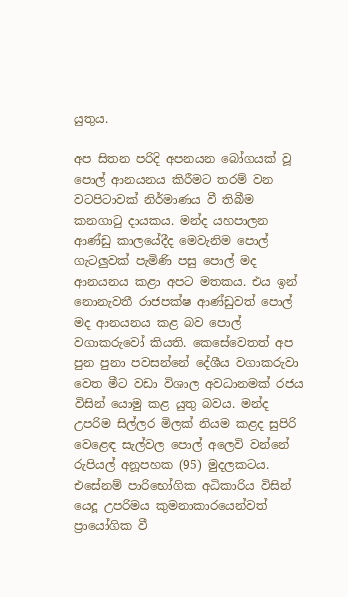යුතුය.

අප සිතන පරිදි අපනයන බෝගයක් වූ පොල් ආනයනය කිරීමට තරම් වන වටපිටාවක් නිර්මාණය වී තිබීම කනගාටු දායකය. මන්ද යහපාලන ආණ්ඩු කාලයේදීද මෙවැනිම පොල් ගැටලුවක් පැමිණි පසු පොල් මද ආනයනය කළා අපට මතකය. එය ඉන් නොනැවතී රාජපක්ෂ ආණ්ඩුවත් පොල් මද ආනයනය කළ බව පොල් වගාකරුවෝ කියති. කෙසේවෙතත් අප පුන පුනා පවසන්නේ දේශීය වගාකරුවා වෙත මීට වඩා විශාල අවධානමක් රජය විසින් යොමු කළ යුතු බවය. මන්ද උපරිම සිල්ලර මිලක් නියම කළද සුපිරි වෙළෙඳ සැල්වල පොල් අලෙවි වන්නේ රුපියල් අනූපහක (95) මුදලකටය. එසේනම් පාරිභෝගික අධිකාරිය විසින් යෙදූ උපරිමය කුමනාකාරයෙන්වත් ප්‍රායෝගික වී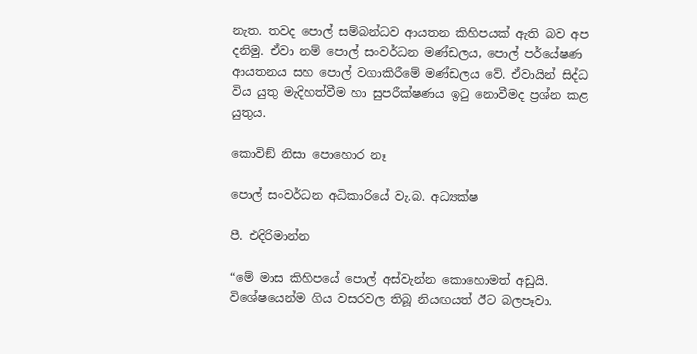නැත. තවද පොල් සම්බන්ධව ආයතන කිහිපයක් ඇති බව අප දනිමු. ඒවා නම් පොල් සංවර්ධන මණ්ඩලය, පොල් පර්යේෂණ ආයතනය සහ පොල් වගාකිරීමේ මණ්ඩලය වේ. ඒවායින් සිද්ධ විය යුතු මැදිහත්වීම හා සුපරීක්ෂණය ඉටු නොවීමද ප්‍රශ්න කළ යුතුය.

කොවිඞ් නිසා පොහොර නෑ

පොල් සංවර්ධන අධිකාරියේ වැ.බ. අධ්‍යක්ෂ

පී. එදිරිමාන්න

“මේ මාස කිහිපයේ පොල් අස්වැන්න කොහොමත් අඩුයි. විශේෂයෙන්ම ගිය වසරවල තිබූ නියඟයත් ඊට බලපෑවා.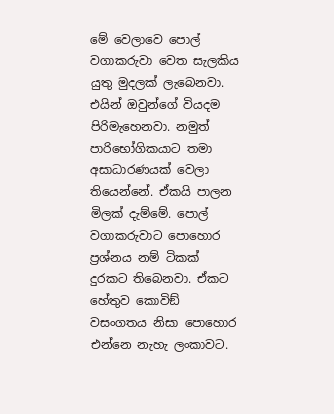මේ වෙලාවෙ පොල් වගාකරුවා වෙත සැලකිය යුතු මුදලක් ලැබෙනවා. එයින් ඔවුන්ගේ වියදම පිරිමැහෙනවා. නමුත් පාරිභෝගිකයාට තමා අසාධාරණයක් වෙලා තියෙන්නේ. ඒකයි පාලන මිලක් දැම්මේ. පොල් වගාකරුවාට පොහොර ප්‍රශ්නය නම් ටිකක් දුරකට තිබෙනවා. ඒකට හේතුව කොවිඞ් වසංගතය නිසා පොහොර එන්නෙ නැහැ ලංකාවට.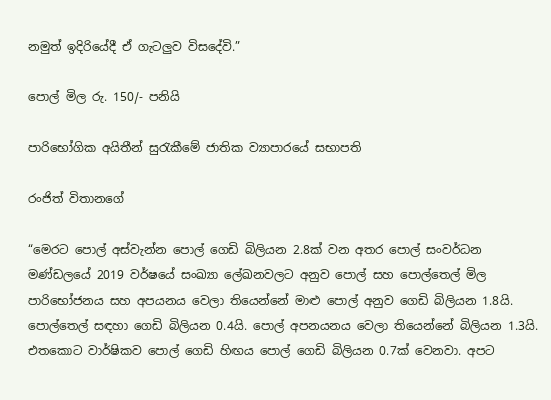නමුත් ඉදිරියේදී ඒ ගැටලුව විසදේවි.”

පොල් මිල රු. 150/- පනියි

පාරිභෝගික අයිතීන් සුරැකීමේ ජාතික ව්‍යාපාරයේ සභාපති

රංජිත් විතානගේ

“මෙරට පොල් අස්වැන්න පොල් ගෙඩි බිලියන 2.8ක් වන අතර පොල් සංවර්ධන මණ්ඩලයේ 2019 වර්ෂයේ සංඛ්‍යා ලේඛනවලට අනුව පොල් සහ පොල්තෙල් මිල පාරිභෝජනය සහ අපයනය වෙලා තියෙන්නේ මාළු පොල් අනුව ගෙඩි බිලියන 1.8යි. පොල්තෙල් සඳහා ගෙඩි බිලියන 0.4යි. පොල් අපනයනය වෙලා තියෙන්නේ බිලියන 1.3යි. එතකොට වාර්ෂිකව පොල් ගෙඩි හිඟය පොල් ගෙඩි බිලියන 0.7ක් වෙනවා. අපට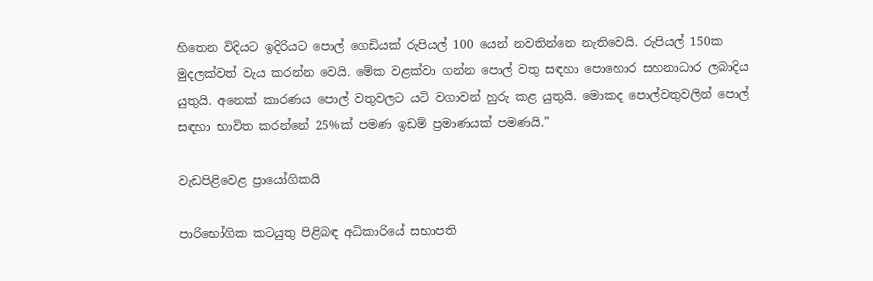හිතෙන විදියට ඉදිරියට පොල් ගෙඩියක් රුපියල් 100 යෙන් නවතින්නෙ නැතිවෙයි. රුපියල් 150ක මුදලක්වත් වැය කරන්න වෙයි. මේක වළක්වා ගන්න පොල් වතු සඳහා පොහොර සහනාධාර ලබාදිය යුතුයි. අනෙක් කාරණය පොල් වතුවලට යටි වගාවන් හුරු කළ යුතුයි. මොකද පොල්වතුවලින් පොල් සඳහා භාවිත කරන්නේ 25%ක් පමණ ඉඩම් ප්‍රමාණයක් පමණයි.”

වැඩපිළිවෙළ ප්‍රායෝගිකයි

පාරිභෝගික කටයුතු පිළිබඳ අධිකාරියේ සභාපති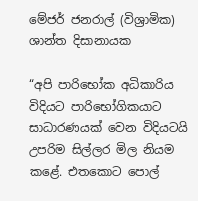මේජර් ජනරාල් (විශ්‍රාමික) ශාන්ත දිසානායක

“අපි පාරිභෝක අධිකාරිය විදියට පාරිභෝගිකයාට සාධාරණයක් වෙන විදියටයි උපරිම සිල්ලර මිල නියම කළේ. එතකොට පොල්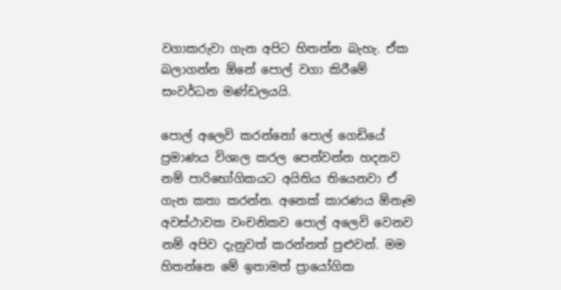වගාකරුවා ගැන අපිට හිතන්න බැහැ. ඒක බලාගන්න ඕනේ පොල් වගා කිරීමේ සංවර්ධන මණ්ඩලයයි.

පොල් අලෙවි කරන්නෝ පොල් ගෙඩියේ ප්‍රමාණය විශාල කරල පෙන්වන්න හදනව නම් පාරිභෝගිකයට අයිතිය තියෙනවා ඒ ගැන කතා කරන්න. අනෙක් කාරණය ඕනෑම අවස්ථාවක වංචනිකව පොල් අලෙවි වෙනව නම් අපිව දැනුවත් කරන්නත් පුළුවන්. මම හිතන්නෙ මේ ඉතාමත් ප්‍රායෝගික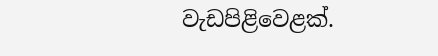වැඩපිළිවෙළක්.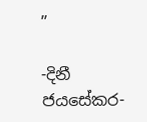”

-දිනී ජයසේකර-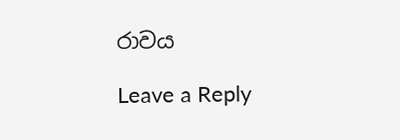රාවය

Leave a Reply